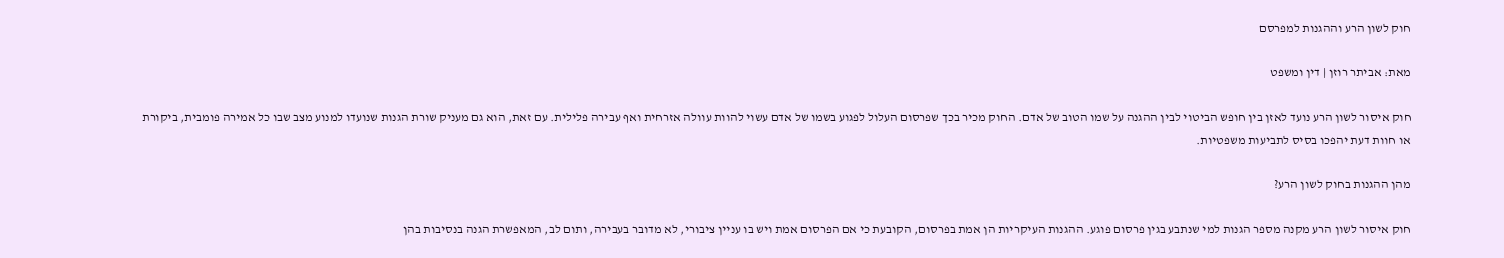חוק לשון הרע וההגנות למפרסם

מאת: אביתר רוזן | דין ומשפט

חוק איסור לשון הרע נועד לאזן בין חופש הביטוי לבין ההגנה על שמו הטוב של אדם. החוק מכיר בכך שפרסום העלול לפגוע בשמו של אדם עשוי להוות עוולה אזרחית ואף עבירה פלילית. עם זאת, הוא גם מעניק שורת הגנות שנועדו למנוע מצב שבו כל אמירה פומבית, ביקורת או חוות דעת יהפכו בסיס לתביעות משפטיות.

מהן ההגנות בחוק לשון הרע?

חוק איסור לשון הרע מקנה מספר הגנות למי שנתבע בגין פרסום פוגע. ההגנות העיקריות הן אמת בפרסום, הקובעת כי אם הפרסום אמת ויש בו עניין ציבורי, לא מדובר בעבירה, ותום לב, המאפשרת הגנה בנסיבות בהן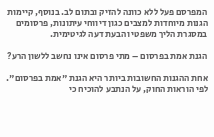המפרסם פעל ללא כוונה להזיק ובתום לב. בנוסף, קיימות הגנות מיוחדות למצבים כגון דיווחי עיתונות, פרסומים במסגרת הליך משפטי והבעת דעה לגיטימית.

הגנת אמת בפרסום – מתי פרסום אינו נחשב ללשון הרע?

אחת ההגנות החשובות ביותר היא הגנת "אמת בפרסום". לפי הוראות החוק, על הנתבע להוכיח כי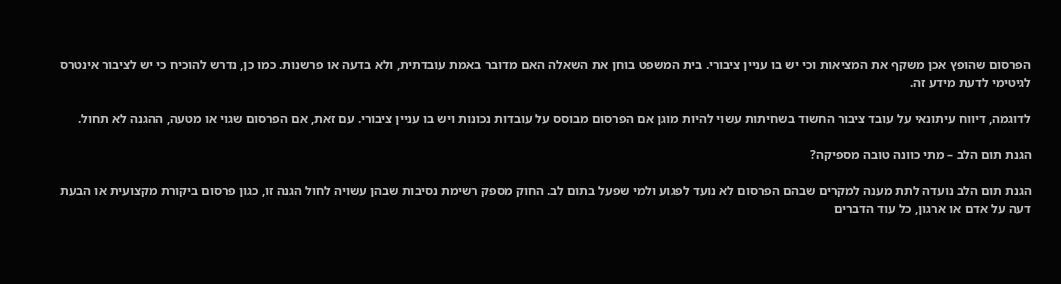הפרסום שהופץ אכן משקף את המציאות וכי יש בו עניין ציבורי. בית המשפט בוחן את השאלה האם מדובר באמת עובדתית, ולא בדעה או פרשנות. כמו כן, נדרש להוכיח כי יש לציבור אינטרס לגיטימי לדעת מידע זה.

לדוגמה, דיווח עיתונאי על עובד ציבור החשוד בשחיתות עשוי להיות מוגן אם הפרסום מבוסס על עובדות נכונות ויש בו עניין ציבורי. עם זאת, אם הפרסום שגוי או מטעה, ההגנה לא תחול.

הגנת תום הלב – מתי כוונה טובה מספיקה?

הגנת תום הלב נועדה לתת מענה למקרים שבהם הפרסום לא נועד לפגוע ולמי שפעל בתום לב. החוק מספק רשימת נסיבות שבהן עשויה לחול הגנה זו, כגון פרסום ביקורת מקצועית או הבעת דעה על אדם או ארגון, כל עוד הדברים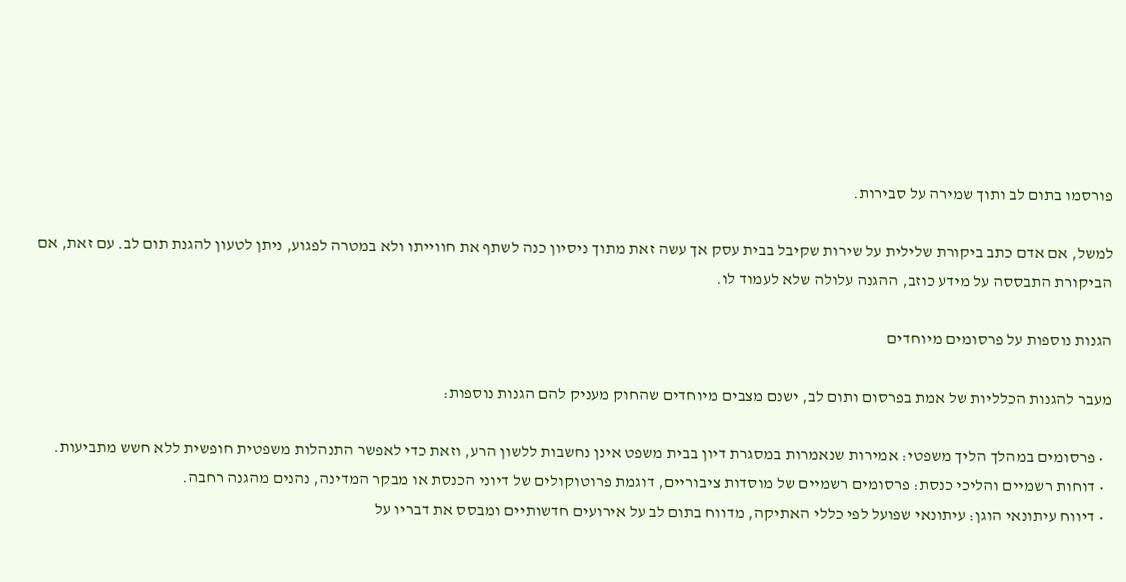פורסמו בתום לב ותוך שמירה על סבירות.

למשל, אם אדם כתב ביקורת שלילית על שירות שקיבל בבית עסק אך עשה זאת מתוך ניסיון כנה לשתף את חווייתו ולא במטרה לפגוע, ניתן לטעון להגנת תום לב. עם זאת, אם הביקורת התבססה על מידע כוזב, ההגנה עלולה שלא לעמוד לו.

הגנות נוספות על פרסומים מיוחדים

מעבר להגנות הכלליות של אמת בפרסום ותום לב, ישנם מצבים מיוחדים שהחוק מעניק להם הגנות נוספות:

  • פרסומים במהלך הליך משפטי: אמירות שנאמרות במסגרת דיון בבית משפט אינן נחשבות ללשון הרע, וזאת כדי לאפשר התנהלות משפטית חופשית ללא חשש מתביעות.
  • דוחות רשמיים והליכי כנסת: פרסומים רשמיים של מוסדות ציבוריים, דוגמת פרוטוקולים של דיוני הכנסת או מבקר המדינה, נהנים מהגנה רחבה.
  • דיווח עיתונאי הוגן: עיתונאי שפועל לפי כללי האתיקה, מדווח בתום לב על אירועים חדשותיים ומבסס את דבריו על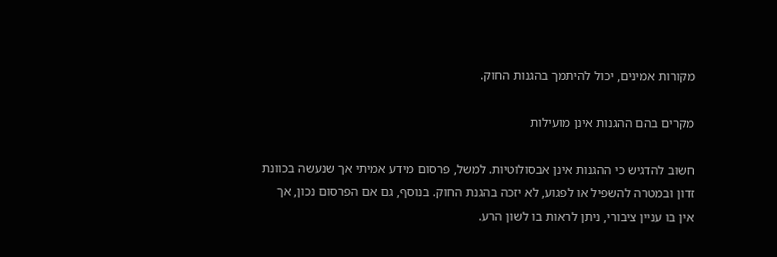מקורות אמינים, יכול להיתמך בהגנות החוק.

מקרים בהם ההגנות אינן מועילות

חשוב להדגיש כי ההגנות אינן אבסולוטיות. למשל, פרסום מידע אמיתי אך שנעשה בכוונת זדון ובמטרה להשפיל או לפגוע, לא יזכה בהגנת החוק. בנוסף, גם אם הפרסום נכון, אך אין בו עניין ציבורי, ניתן לראות בו לשון הרע.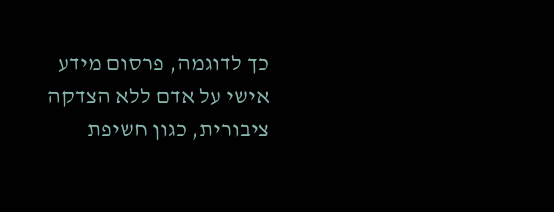כך לדוגמה, פרסום מידע אישי על אדם ללא הצדקה ציבורית, כגון חשיפת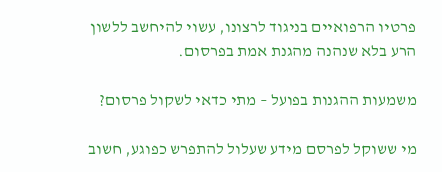פרטיו הרפואיים בניגוד לרצונו, עשוי להיחשב ללשון הרע בלא שנהנה מהגנת אמת בפרסום.

משמעות ההגנות בפועל – מתי כדאי לשקול פרסום?

מי ששוקל לפרסם מידע שעלול להתפרש כפוגע, חשוב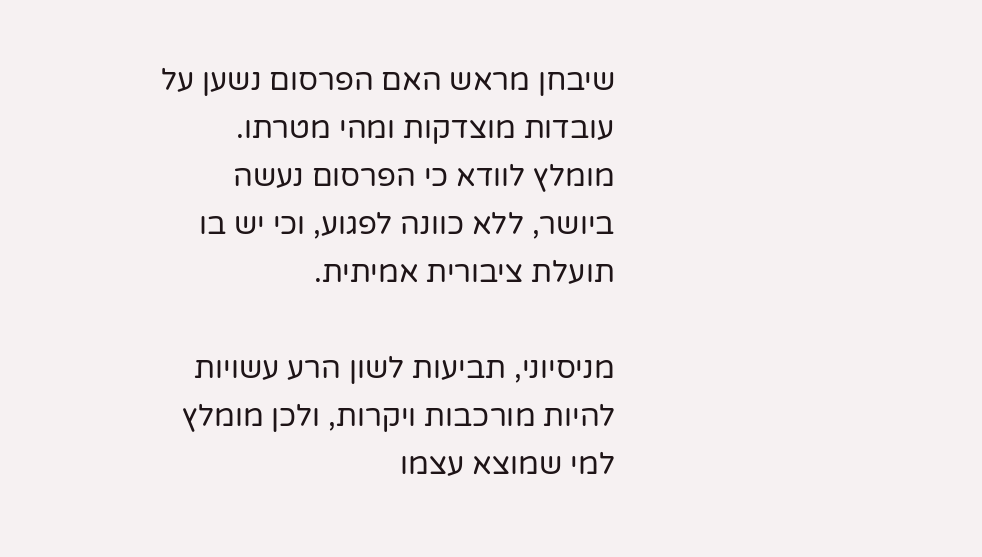שיבחן מראש האם הפרסום נשען על עובדות מוצדקות ומהי מטרתו. מומלץ לוודא כי הפרסום נעשה ביושר, ללא כוונה לפגוע, וכי יש בו תועלת ציבורית אמיתית.

מניסיוני, תביעות לשון הרע עשויות להיות מורכבות ויקרות, ולכן מומלץ למי שמוצא עצמו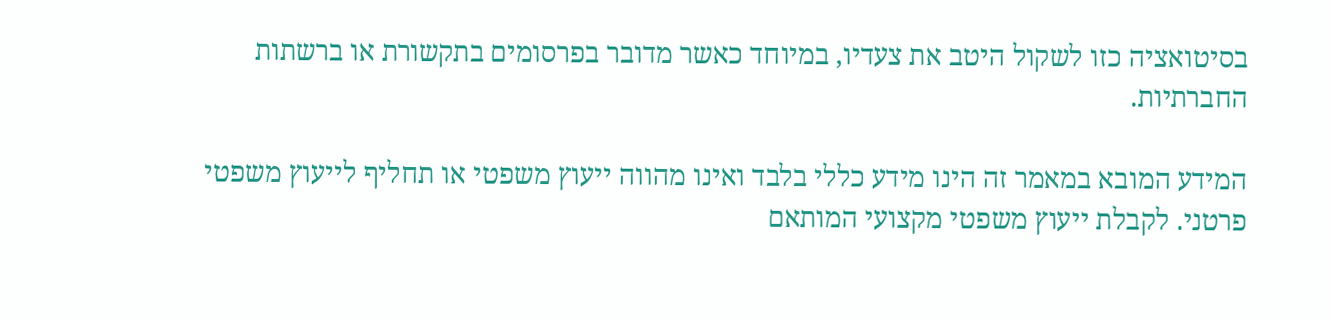בסיטואציה כזו לשקול היטב את צעדיו, במיוחד כאשר מדובר בפרסומים בתקשורת או ברשתות החברתיות.

המידע המובא במאמר זה הינו מידע כללי בלבד ואינו מהווה ייעוץ משפטי או תחליף לייעוץ משפטי פרטני. לקבלת ייעוץ משפטי מקצועי המותאם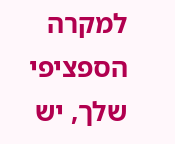למקרה הספציפי שלך, יש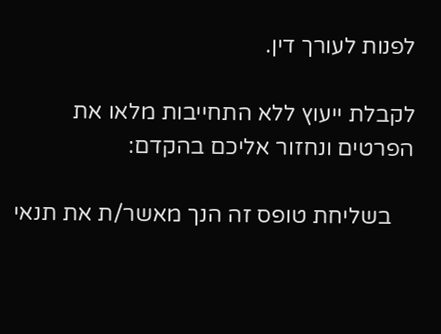לפנות לעורך דין.

לקבלת ייעוץ ללא התחייבות מלאו את הפרטים ונחזור אליכם בהקדם:

    בשליחת טופס זה הנך מאשר/ת את תנאי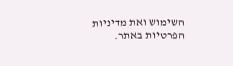השימוש ואת מדיניות הפרטיות באתר.